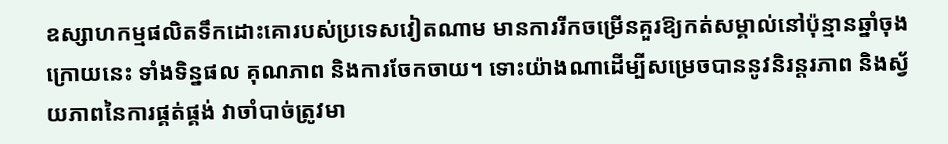ឧស្សាហកម្មផលិតទឹកដោះគោរបស់ប្រទេសវៀតណាម មានការរីកចម្រើនគួរឱ្យកត់សម្គាល់នៅប៉ុន្មានឆ្នាំចុងក្រោយនេះ ទាំងទិន្នផល គុណភាព និងការចែកចាយ។ ទោះយ៉ាងណាដើម្បីសម្រេចបាននូវនិរន្តរភាព និងស្វ័យភាពនៃការផ្គត់ផ្គង់ វាចាំបាច់ត្រូវមា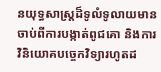នយុទ្ធសាស្រ្តដ៏ទូលំទូលាយមានចាប់ពីការបង្កាត់ពូជគោ និងការវិនិយោគបច្ចេកវិទ្យារហូតដ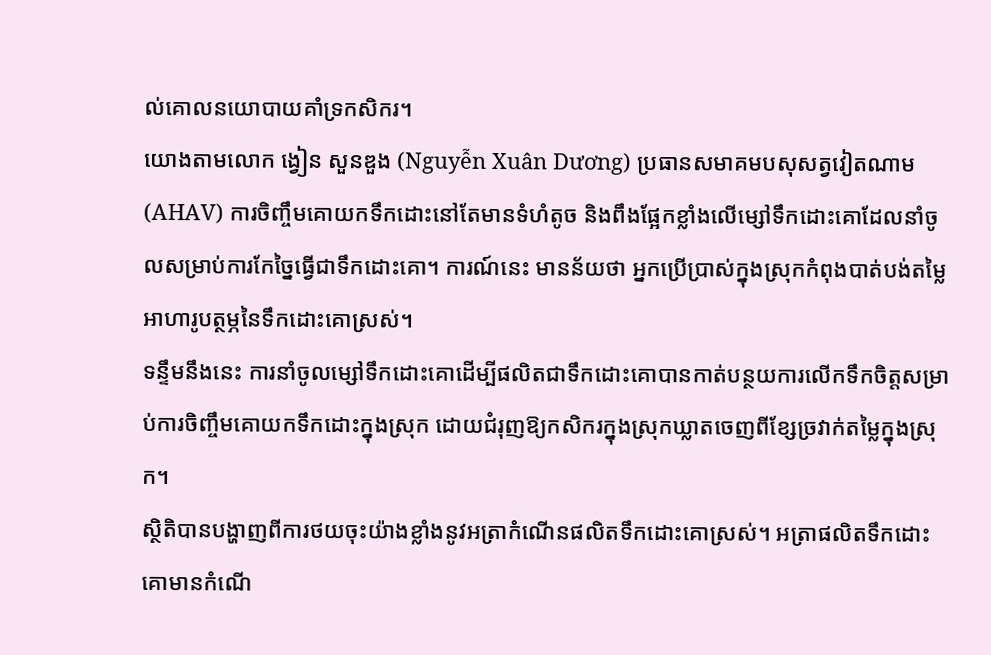ល់គោលនយោបាយគាំទ្រកសិករ។
យោងតាមលោក ង្វៀន សួនឌួង (Nguyễn Xuân Dương) ប្រធានសមាគមបសុសត្វវៀតណាម (AHAV) ការចិញ្ចឹមគោយកទឹកដោះនៅតែមានទំហំតូច និងពឹងផ្អែកខ្លាំងលើម្សៅទឹកដោះគោដែលនាំចូលសម្រាប់ការកែច្នៃធ្វើជាទឹកដោះគោ។ ការណ៍នេះ មានន័យថា អ្នកប្រើប្រាស់ក្នុងស្រុកកំពុងបាត់បង់តម្លៃអាហារូបត្ថម្ភនៃទឹកដោះគោស្រស់។
ទន្ទឹមនឹងនេះ ការនាំចូលម្សៅទឹកដោះគោដើម្បីផលិតជាទឹកដោះគោបានកាត់បន្ថយការលើកទឹកចិត្តសម្រាប់ការចិញ្ចឹមគោយកទឹកដោះក្នុងស្រុក ដោយជំរុញឱ្យកសិករក្នុងស្រុកឃ្លាតចេញពីខ្សែច្រវាក់តម្លៃក្នុងស្រុក។
ស្ថិតិបានបង្ហាញពីការថយចុះយ៉ាងខ្លាំងនូវអត្រាកំណើនផលិតទឹកដោះគោស្រស់។ អត្រាផលិតទឹកដោះគោមានកំណើ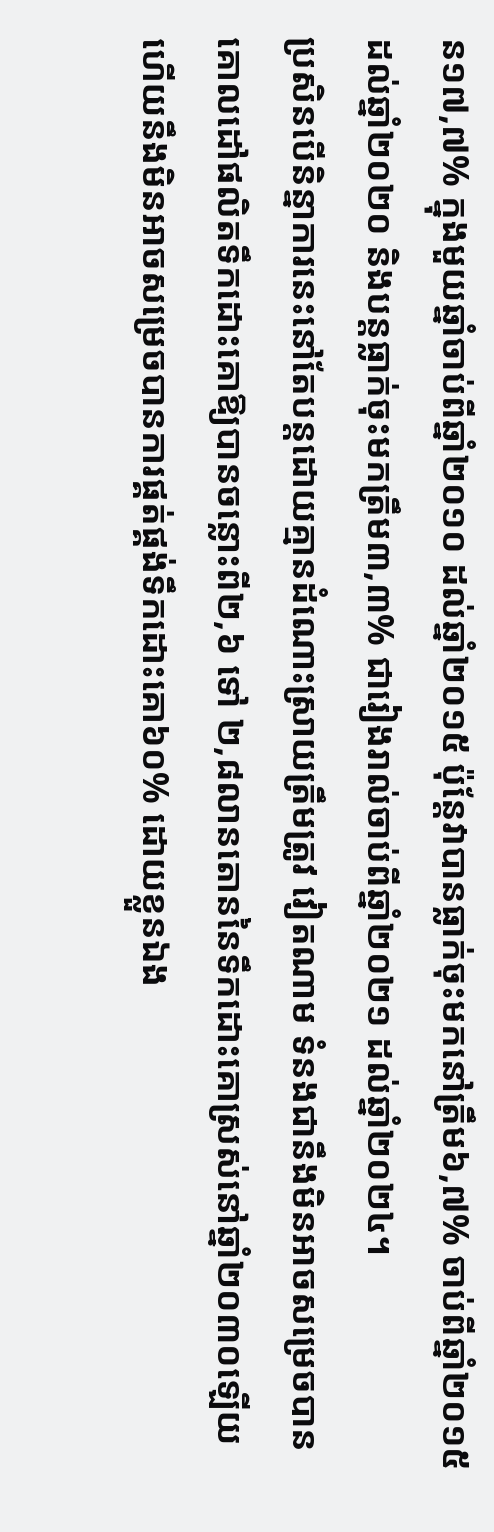ន១៧,៧% ក្នុងមួយឆ្នាំចាប់ពីឆ្នាំ២០១០ ដល់ឆ្នាំ២០១៥ ប៉ុន្តែវាបានធ្លាក់ចុះមកនៅត្រឹម៦,៧% ចាប់ពីឆ្នាំ២០១៥ ដល់ឆ្នាំ២០២០ និងបន្តធ្លាក់ចុះមកត្រឹម៣,៣% ជារៀងរាល់ចាប់ពីឆ្នាំ២០២១ ដល់ឆ្នាំ២០២៤។
ប្រសិនបើនិន្នាការនេះនៅតែបន្តដោយគ្មានដំណោះស្រាយត្រឹមត្រូវ វៀតណាម ទំនងជានឹងមិនអាចសម្រេចបានគោលដៅផលិតទឹកដោះគោឱ្យបានចន្លោះពី២,៦ ទៅ ២,៨លានតោននៃទឹកដោះគោស្រស់នៅឆ្នាំ២០៣០ឡើយ ហើយនឹងមិនអាចសម្រេចបានការផ្គត់ផ្គង់ទឹកដោះគោ៦០% ដោយខ្លួនឯង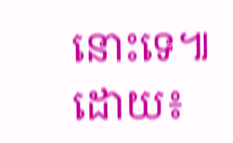នោះទេ៕
ដោយ៖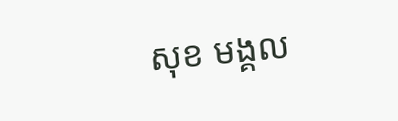សុខ មង្គល